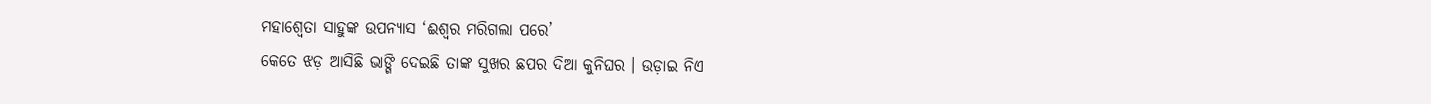ମହାଶ୍ୱେତା ସାହୁଙ୍କ ଉପନ୍ୟାସ ‘ଈଶ୍ୱର ମରିଗଲା ପରେ’
କେତେ ଝଡ଼ ଆସିଛି ଭାଙ୍ଗି ଦେଇଛି ତାଙ୍କ ସୁଖର ଛପର ଦିଆ କୁନିଘର । ଉଡ଼ାଇ ନିଏ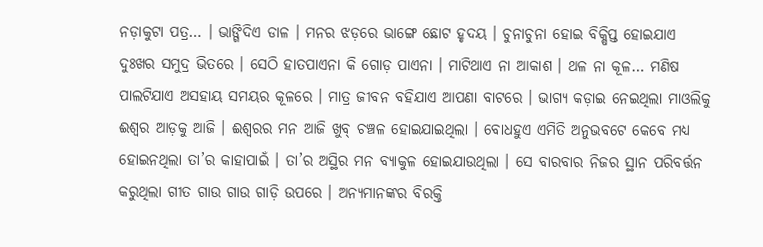ନଡ଼ାକୁଟା ପତ୍ର… । ଭାଙ୍ଗିଦିଏ ଡାଳ । ମନର ଝଡ଼ରେ ଭାଙ୍ଗେ ଛୋଟ ହୃଦୟ । ଚୁନାଚୁନା ହୋଇ ବିକ୍ଷିପ୍ତ ହୋଇଯାଏ ଦୁଃଖର ସମୁଦ୍ର ଭିତରେ । ସେଠି ହାତପାଏନା କି ଗୋଡ଼ ପାଏନା । ମାଟିଥାଏ ନା ଆକାଶ । ଥଳ ନା କୂଳ… ମଣିଷ ପାଲଟିଯାଏ ଅସହାୟ ସମୟର କୂଳରେ । ମାତ୍ର ଜୀବନ ବହିଯାଏ ଆପଣା ବାଟରେ । ଭାଗ୍ୟ କଡ଼ାଇ ନେଇଥିଲା ମାଓଲିକୁ ଈଶ୍ୱର ଆଡ଼କୁ ଆଜି । ଈଶ୍ୱରର ମନ ଆଜି ଖୁବ୍ ଚଞ୍ଚଳ ହୋଇଯାଇଥିଲା । ବୋଧହୁଏ ଏମିତି ଅନୁଭବଟେ କେବେ ମଧ୍ୟ ହୋଇନଥିଲା ତା’ର କାହାପାଇଁ । ତା’ର ଅସ୍ଥିର ମନ ବ୍ୟାକୁଳ ହୋଇଯାଉଥିଲା । ସେ ବାରବାର ନିଜର ସ୍ଥାନ ପରିବର୍ତ୍ତନ କରୁଥିଲା ଗୀତ ଗାଉ ଗାଉ ଗାଡ଼ି ଉପରେ । ଅନ୍ୟମାନଙ୍କର ବିରକ୍ତି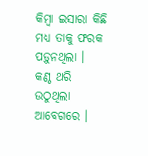କିମ୍ବା ଇସାରା କିଛି ମଧ୍ୟ ତାକୁ ଫରକ ପଡ଼ୁନଥିଲା ।
କଣ୍ଠ ଥରି ଉଠୁଥିଲା ଆବେଗରେ ।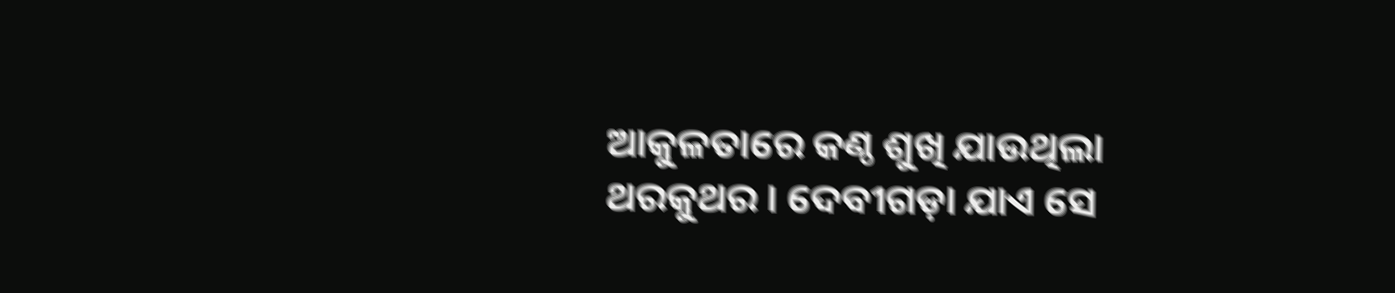ଆକୁଳତାରେ କଣ୍ଠ ଶୁଖି ଯାଉଥିଲା ଥରକୁଥର । ଦେବୀଗଡ଼ା ଯାଏ ସେ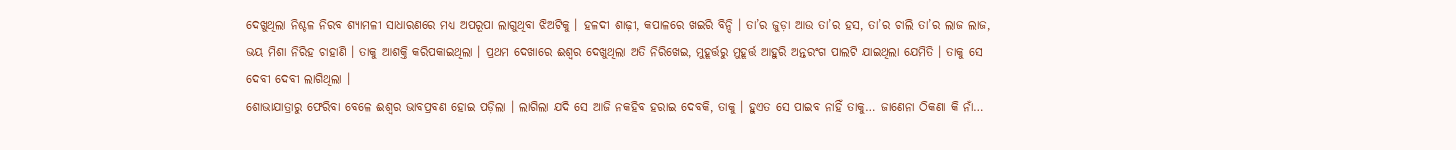ଦେଖୁଥିଲା ନିଶ୍ଚଳ ନିରବ ଶ୍ୟାମଳୀ ସାଧାରଣରେ ମଧ୍ୟ ଅପରୂପା ଲାଗୁଥିବା ଝିଅଟିକୁ । ହଳଦୀ ଶାଢ଼ୀ, କପାଳରେ ଖଇରି ବିନ୍ଦି । ତା’ର ଜୁଡ଼ା ଆଉ ତା’ର ହସ, ତା’ର ଚାଲି ତା’ର ଲାଜ ଲାଜ, ଭୟ ମିଶା ନିରିହ ଚାହାଣି । ତାକୁ ଆଶକ୍ତି କରିପକାଇଥିଲା । ପ୍ରଥମ ଦେଖାରେ ଈଶ୍ୱର ଦେଖୁଥିଲା ଅତି ନିରିଖେଇ, ମୁହୂର୍ତ୍ତରୁ ମୁହୂର୍ତ୍ତ ଆହୁରି ଅନ୍ତରଂଗ ପାଲଟି ଯାଇଥିଲା ଯେମିତି । ତାକୁ ସେ ଦେବୀ ଦେବୀ ଲାଗିଥିଲା ।
ଶୋଭାଯାତ୍ରାରୁ ଫେରିବା ବେଳେ ଈଶ୍ୱର ଭାବପ୍ରବଣ ହୋଇ ପଡ଼ିଲା । ଲାଗିଲା ଯଦି ସେ ଆଜି ନକହିବ ହରାଇ ଦେବକି, ତାକୁ । ହୁଏତ ସେ ପାଇବ ନାହିଁ ତାକୁ… ଜାଣେନା ଠିକଣା କି ନାଁ…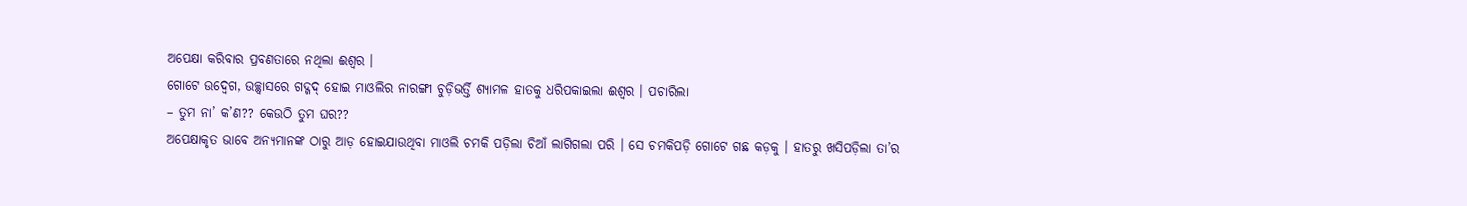ଅପେକ୍ଷା କରିବାର ପ୍ରବଣତାରେ ନଥିଲା ଈଶ୍ୱର ।
ଗୋଟେ ଉଦ୍ବେଗ, ଉଚ୍ଛ୍ୱାସରେ ଗଦ୍ଗଦ୍ ହୋଇ ମାଓଲିର ନାରଙ୍ଗୀ ଚୁଡ଼ିଭର୍ତ୍ତି ଶ୍ୟାମଳ ହାତକୁ ଧରିପକାଇଲା ଈଶ୍ୱର । ପଚାରିଲା
– ତୁମ ନା’ କ’ଣ?? କେଉଠି ତୁମ ଘର??
ଅପେକ୍ଷାକୃତ ଭାବେ ଅନ୍ୟମାନଙ୍କ ଠାରୁ ଆଡ଼ ହୋଇଯାଉଥିବା ମାଓଲି ଚମକି ପଡ଼ିଲା ଚିଆଁ ଲାଗିଗଲା ପରି । ସେ ଚମକିପଡ଼ି ଗୋଟେ ଗଛ କଡ଼କୁ । ହାତରୁ ଖସିପଡ଼ିଲା ତା’ର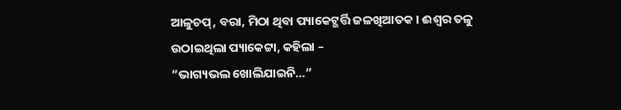ଆଳୁଚପ୍, ବରା, ମିଠା ଥିବା ପ୍ୟାକେଟ୍ଭର୍ତ୍ତି ଜଳଖିଆତକ । ଈଶ୍ୱର ତଳୁ ଉଠାଇଥିଲା ପ୍ୟାକେଟ୍ଟା, କହିଲା –
“ଭାଗ୍ୟଭଲ ଖୋଲିଯାଇନି…”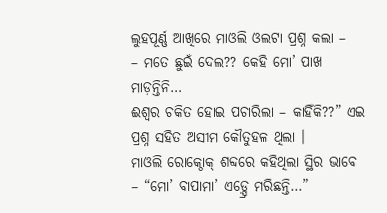ଲୁହପୂର୍ଣ୍ଣ ଆଖିରେ ମାଓଲି ଓଲଟା ପ୍ରଶ୍ନ କଲା –
– ମତେ ଛୁଇଁ ଦେଲ?? କେହି ମୋ’ ପାଖ ମାଡ଼ନ୍ତିନି…
ଈଶ୍ୱର ଚକିତ ହୋଇ ପଚାରିଲା – କାହିଁକି??” ଏଇ ପ୍ରଶ୍ନ ସହିତ ଅସୀମ କୌତୁହଳ ଥିଲା ।
ମାଓଲି ରୋକ୍ଠୋକ୍ ଶବ୍ଦରେ କହିଥିଲା ସ୍ଥିର ଭାବେ – “ମୋ’ ବାପାମା’ ଏଡ଼୍ସ୍ରେ ମରିଛନ୍ତି…”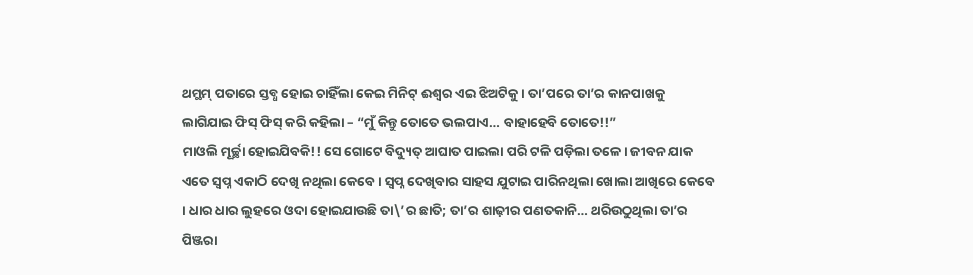ଥମ୍ଥମ୍ ପତାରେ ସ୍ତବ୍ଧ ହୋଇ ଚାହିଁଲା କେଇ ମିନିଟ୍ ଈଶ୍ୱର ଏଇ ଝିଅଟିକୁ । ତା’ପରେ ତା’ର କାନପାଖକୁ ଲାଗିଯାଇ ଫିସ୍ ଫିସ୍ କରି କହିଲା – “ମୁଁ କିନ୍ତୁ ତୋତେ ଭଲପାଏ… ବାହାହେବି ତୋତେ!!”
ମାଓଲି ମୂର୍ଚ୍ଛା ହୋଇଯିବକି!! ସେ ଗୋଟେ ବିଦ୍ୟୁତ୍ ଆଘାତ ପାଇଲା ପରି ଟଳି ପଡ଼ିଲା ତଳେ । ଜୀବନ ଯାକ ଏତେ ସ୍ୱପ୍ନ ଏକାଠି ଦେଖି ନଥିଲା କେବେ । ସ୍ୱପ୍ନ ଦେଖିବାର ସାହସ ଯୁଟାଇ ପାରିନଥିଲା ଖୋଲା ଆଖିରେ କେବେ । ଧାର ଧାର ଲୁହରେ ଓଦା ହୋଇଯାଉଛି ତା\’ର ଛାତି; ତା’ର ଶାଢ଼ୀର ପଣତକାନି… ଥରିଉଠୁଥିଲା ତା’ର ପିଞ୍ଜରା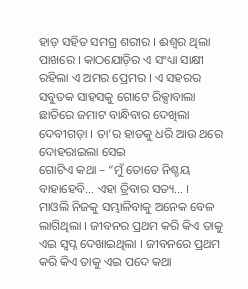ହାଡ଼ ସହିତ ସମଗ୍ର ଶରୀର । ଈଶ୍ୱର ଥିଲା ପାଖରେ । କାଠଯୋଡ଼ିର ଏ ସଂଧ୍ୟା ସାକ୍ଷୀ ରହିଲା ଏ ଅମର ପ୍ରେମର । ଏ ସହରର ସବୁତକ ସାହସକୁ ଗୋଟେ ରିକ୍ସାବାଲା ଛାତିରେ ଜମାଟ ବାନ୍ଧିବାର ଦେଖିଲା ଦେବୀଗଡ଼ା । ତା’ର ହାତକୁ ଧରି ଆଉ ଥରେ ଦୋହରାଇଲା ସେଇ
ଗୋଟିଏ କଥା – “ମୁଁ ତୋତେ ନିଶ୍ଚୟ ବାହାହେବି… ଏହା ତ୍ରିବାର ସତ୍ୟ… ।
ମାଓଲି ନିଜକୁ ସମ୍ଭାଳିବାକୁ ଅନେକ ବେଳ ଲାଗିଥିଲା । ଜୀବନର ପ୍ରଥମ କରି କିଏ ତାକୁ ଏଇ ସ୍ୱପ୍ନ ଦେଖାଇଥିଲା । ଜୀବନରେ ପ୍ରଥମ କରି କିଏ ତାକୁ ଏଇ ପଦେ କଥା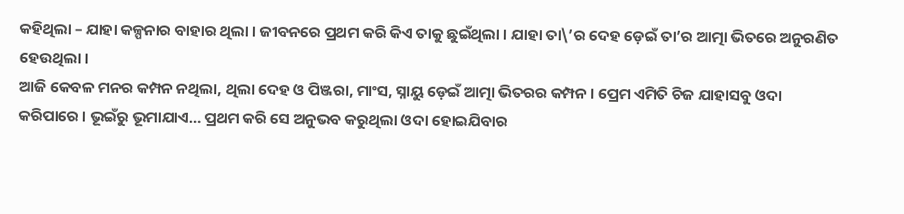କହିଥିଲା – ଯାହା କଳ୍ପନାର ବାହାର ଥିଲା । ଜୀବନରେ ପ୍ରଥମ କରି କିଏ ତାକୁ ଛୁଇଁଥିଲା । ଯାହା ତା\’ର ଦେହ ଡ଼େଇଁ ତା’ର ଆତ୍ମା ଭିତରେ ଅନୁରଣିତ ହେଉଥିଲା ।
ଆଜି କେବଳ ମନର କମ୍ପନ ନଥିଲା, ଥିଲା ଦେହ ଓ ପିଞ୍ଜରା, ମାଂସ, ସ୍ନାୟୁ ଡ଼େଇଁ ଆତ୍ମା ଭିତରର କମ୍ପନ । ପ୍ରେମ ଏମିତି ଚିଜ ଯାହାସବୁ ଓଦା
କରିପାରେ । ଭୂଇଁରୁ ଭୂମାଯାଏ… ପ୍ରଥମ କରି ସେ ଅନୁଭବ କରୁଥିଲା ଓଦା ହୋଇଯିବାର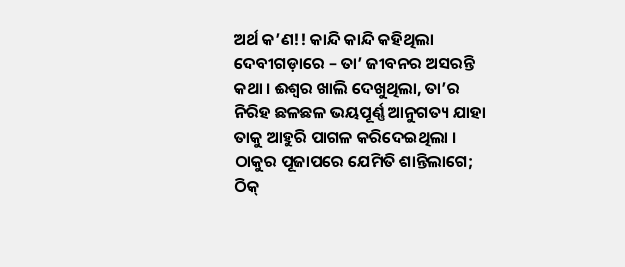ଅର୍ଥ କ’ଣ!! କାନ୍ଦି କାନ୍ଦି କହିଥିଲା ଦେବୀଗଡ଼ାରେ – ତା’ ଜୀବନର ଅସରନ୍ତି କଥା । ଈଶ୍ୱର ଖାଲି ଦେଖୁଥିଲା, ତା’ର ନିରିହ ଛଳଛଳ ଭୟପୂର୍ଣ୍ଣ ଆନୁଗତ୍ୟ ଯାହା ତାକୁ ଆହୁରି ପାଗଳ କରିଦେଇଥିଲା ।
ଠାକୁର ପୂଜାପରେ ଯେମିତି ଶାନ୍ତିଲାଗେ; ଠିକ୍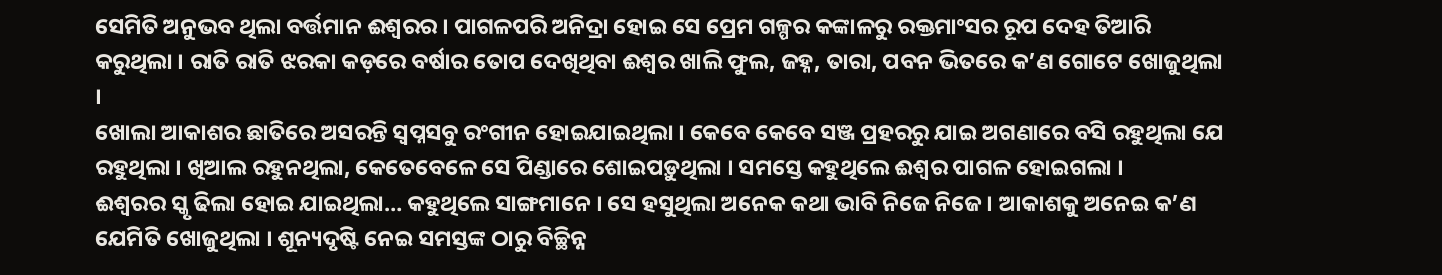ସେମିତି ଅନୁଭବ ଥିଲା ବର୍ତ୍ତମାନ ଈଶ୍ୱରର । ପାଗଳପରି ଅନିଦ୍ରା ହୋଇ ସେ ପ୍ରେମ ଗଳ୍ପର କଙ୍କାଳରୁ ରକ୍ତମାଂସର ରୂପ ଦେହ ତିଆରି କରୁଥିଲା । ରାତି ରାତି ଝରକା କଡ଼ରେ ବର୍ଷାର ତୋପ ଦେଖିଥିବା ଈଶ୍ୱର ଖାଲି ଫୁଲ, ଜହ୍ନ, ତାରା, ପବନ ଭିତରେ କ’ଣ ଗୋଟେ ଖୋଜୁଥିଲା ।
ଖୋଲା ଆକାଶର ଛାତିରେ ଅସରନ୍ତି ସ୍ୱପ୍ନସବୁ ରଂଗୀନ ହୋଇଯାଇଥିଲା । କେବେ କେବେ ସଞ୍ଜ ପ୍ରହରରୁ ଯାଇ ଅଗଣାରେ ବସି ରହୁଥିଲା ଯେ ରହୁଥିଲା । ଖିଆଲ ରହୁନଥିଲା, କେତେବେଳେ ସେ ପିଣ୍ଡାରେ ଶୋଇପଡ଼ୁଥିଲା । ସମସ୍ତେ କହୁଥିଲେ ଈଶ୍ୱର ପାଗଳ ହୋଇଗଲା ।
ଈଶ୍ୱରର ସ୍କୃ ଢିଲା ହୋଇ ଯାଇଥିଲା… କହୁଥିଲେ ସାଙ୍ଗମାନେ । ସେ ହସୁଥିଲା ଅନେକ କଥା ଭାବି ନିଜେ ନିଜେ । ଆକାଶକୁ ଅନେଇ କ’ଣ ଯେମିତି ଖୋଜୁଥିଲା । ଶୂନ୍ୟଦୃଷ୍ଟି ନେଇ ସମସ୍ତଙ୍କ ଠାରୁ ବିଚ୍ଛିନ୍ନ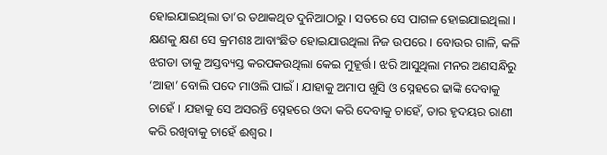ହୋଇଯାଇଥିଲା ତା’ର ତଥାକଥିତ ଦୁନିଆଠାରୁ । ସତରେ ସେ ପାଗଳ ହୋଇଯାଇଥିଲା ।
କ୍ଷଣକୁ କ୍ଷଣ ସେ କ୍ରମଶଃ ଆବାଂଛିତ ହୋଇଯାଉଥିଲା ନିଜ ଉପରେ । ବୋଉର ଗାଳି, କଳି ଝଗଡା ତାକୁ ଅସ୍ତବ୍ୟସ୍ତ କରପକଉଥିଲା କେଇ ମୁହୂର୍ତ୍ତ । ଝରି ଆସୁଥିଲା ମନର ଅଣସନ୍ଧିରୁ ‘ଆହା’ ବୋଲି ପଦେ ମାଓଲି ପାଇଁ । ଯାହାକୁ ଅମାପ ଖୁସି ଓ ସ୍ନେହରେ ଢାଙ୍କି ଦେବାକୁ ଚାହେଁ । ଯହାକୁ ସେ ଅସରନ୍ତି ସ୍ନେହରେ ଓଦା କରି ଦେବାକୁ ଚାହେଁ, ତାର ହୃଦୟର ରାଣୀ କରି ରଖିବାକୁ ଚାହେଁ ଈଶ୍ୱର ।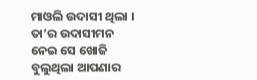ମାଓଲି ଉଦାସୀ ଥିଲା । ତା’ର ଉଦାସୀମନ ନେଇ ସେ ଖୋଜି ବୁଲୁଥିଲା ଆପଣାର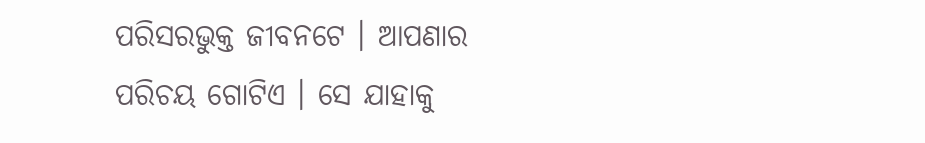ପରିସରଭୁକ୍ତ ଜୀବନଟେ । ଆପଣାର ପରିଚୟ ଗୋଟିଏ । ସେ ଯାହାକୁ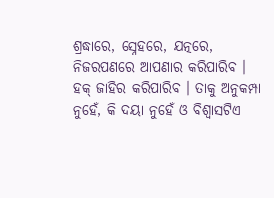ଶ୍ରଦ୍ଧାରେ, ସ୍ନେହରେ, ଯତ୍ନରେ, ନିଜରପଣରେ ଆପଣାର କରିପାରିବ । ହକ୍ ଜାହିର କରିପାରିବ । ତାକୁ ଅନୁକମ୍ପା ନୁହେଁ, କି ଦୟା ନୁହେଁ ଓ ବିଶ୍ୱାସଟିଏ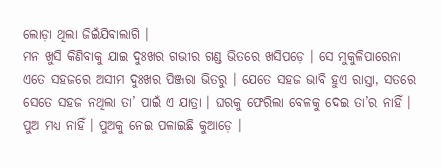ଲୋଡ଼ା ଥିଲା ଜିଇଁଯିବାଲାଗି ।
ମନ ଖୁସି କିଣିବାକୁ ଯାଇ ଦୁଃଖର ଗଭୀର ଗଣ୍ଡ ଭିତରେ ଖସିପଡ଼େ । ସେ ମୁକୁଳିପାରେନା ଏତେ ସହଜରେ ଅସୀମ ଦୁଃଖର ପିଞ୍ଜରା ଭିତରୁ । ଯେତେ ସହଜ ଭାବି ହୁଏ ରାସ୍ତା, ସତରେ ସେତେ ସହଜ ନଥିଲା ତା’ ପାଇଁ ଏ ଯାତ୍ରା । ଘରକୁ ଫେରିଲା ବେଳକୁ ଦେଇ ତା’ର ନାହିଁ । ପୁଅ ମଧ୍ୟ ନାହିଁ । ପୁଅକୁ ନେଇ ପଳାଇଛି କୁଆଡ଼େ ।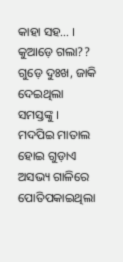କାହା ସହ… । କୁଆଡ଼େ ଗଲା?? ଗୁଡ଼େ ଦୁଃଖ, ଜାକି ଦେଇଥିଲା ସମସ୍ତଙ୍କୁ ।
ମଦପିଇ ମାତାଲ ହୋଇ ଗୁଡ଼ାଏ ଅସଭ୍ୟ ଗାଳିରେ ପୋତିପକାଇଥିଲା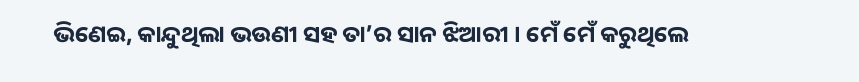ଭିଣେଇ, କାନ୍ଦୁଥିଲା ଭଉଣୀ ସହ ତା’ର ସାନ ଝିଆରୀ । ମେଁ ମେଁ କରୁଥିଲେ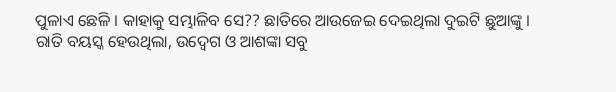ପୁଳାଏ ଛେଳି । କାହାକୁ ସମ୍ଭାଳିବ ସେ?? ଛାତିରେ ଆଉଜେଇ ଦେଇଥିଲା ଦୁଇଟି ଛୁଆଙ୍କୁ । ରାତି ବୟସ୍କ ହେଉଥିଲା, ଉଦ୍ବେଗ ଓ ଆଶଙ୍କା ସବୁ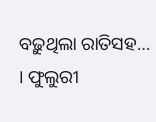ବଢ଼ୁଥିଲା ରାତିସହ… । ଫୁଲୁରୀ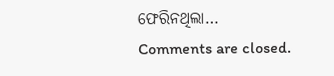ଫେରିନଥିଲା…
Comments are closed.